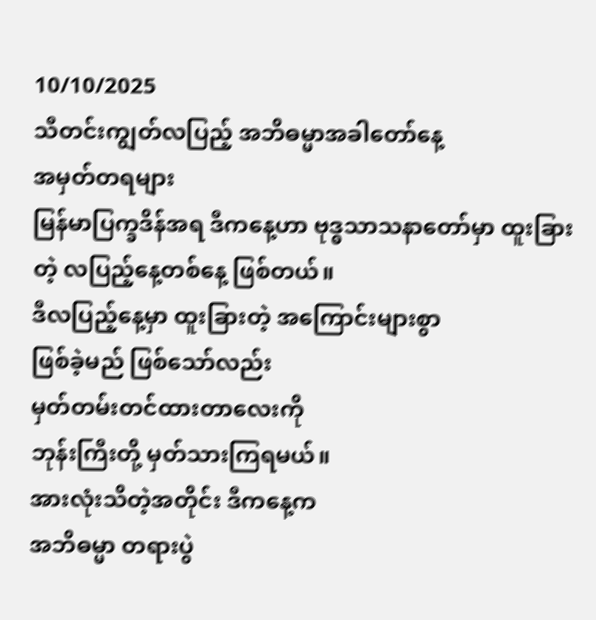10/10/2025
သီတင်းကျွတ်လပြည့် အဘိဓမ္မာအခါတော်နေ့
အမှတ်တရများ
မြန်မာပြက္ခဒိန်အရ ဒီကနေ့ဟာ ဗုဒ္ဓသာသနာတော်မှာ ထူးခြားတဲ့ လပြည့်နေ့တစ်နေ့ ဖြစ်တယ်။
ဒီလပြည့်နေ့မှာ ထူးခြားတဲ့ အကြောင်းများစွာ
ဖြစ်ခဲ့မည် ဖြစ်သော်လည်း
မှတ်တမ်းတင်ထားတာလေးကို
ဘုန်းကြီးတို့ မှတ်သားကြရမယ်။
အားလုံးသိတဲ့အတိုင်း ဒီကနေ့က
အဘိဓမ္မာ တရားပွဲ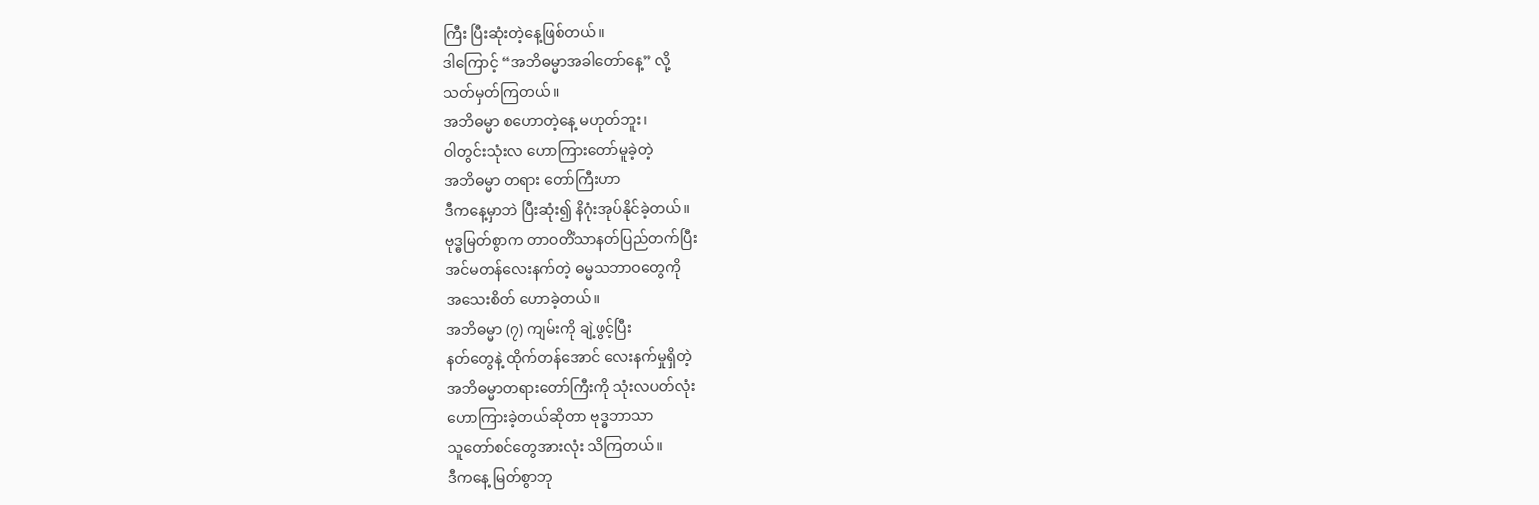ကြီး ပြီးဆုံးတဲ့နေ့ဖြစ်တယ်။
ဒါကြောင့် “အဘိဓမ္မာအခါတော်နေ့” လို့
သတ်မှတ်ကြတယ်။
အဘိဓမ္မာ စဟောတဲ့နေ့ မဟုတ်ဘူး၊
ဝါတွင်းသုံးလ ဟောကြားတော်မူခဲ့တဲ့
အဘိဓမ္မာ တရား တော်ကြီးဟာ
ဒီကနေ့မှာဘဲ ပြီးဆုံး၍ နိဂုံးအုပ်နိုင်ခဲ့တယ်။
ဗုဒ္ဓမြတ်စွာက တာဝတိံသာနတ်ပြည်တက်ပြီး
အင်မတန်လေးနက်တဲ့ ဓမ္မသဘာဝတွေကို
အသေးစိတ် ဟောခဲ့တယ်။
အဘိဓမ္မာ (၇) ကျမ်းကို ချဲ့ဖွင့်ပြီး
နတ်တွေနဲ့ ထိုက်တန်အောင် လေးနက်မှုရှိတဲ့
အဘိဓမ္မာတရားတော်ကြီးကို သုံးလပတ်လုံး
ဟောကြားခဲ့တယ်ဆိုတာ ဗုဒ္ဓဘာသာ
သူတော်စင်တွေအားလုံး သိကြတယ်။
ဒီကနေ့ မြတ်စွာဘု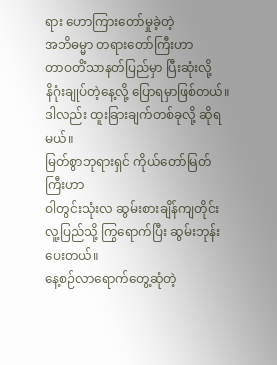ရား ဟောကြားတော်မှုခဲ့တဲ့
အဘိဓမ္မာ တရားတော်ကြီးဟာ
တာဝတိံသာနတ်ပြည်မှာ ပြီးဆုံးလို့
နိဂုံးချုပ်တဲ့နေ့လို့ ပြောရမှာဖြစ်တယ်။
ဒါလည်း ထူးခြားချက်တစ်ခုလို့ ဆိုရမယ်။
မြတ်စွာဘုရားရှင် ကိုယ်တော်မြတ်ကြီးဟာ
ဝါတွင်းသုံးလ ဆွမ်းစားချိန်ကျတိုင်း
လူ့ပြည်သို့ ကြွရောက်ပြီး ဆွမ်းဘုန်းပေးတယ်။
နေ့စဉ်လာရောက်တွေ့ဆုံတဲ့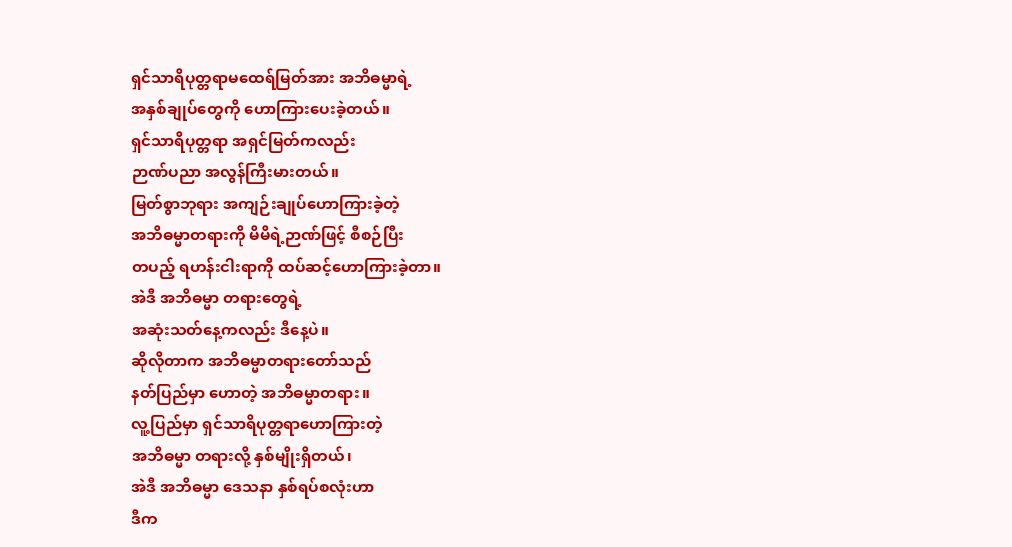ရှင်သာရိပုတ္တရာမထေရ်မြတ်အား အဘိဓမ္မာရဲ့
အနှစ်ချုပ်တွေကို ဟောကြားပေးခဲ့တယ်။
ရှင်သာရိပုတ္တရာ အရှင်မြတ်ကလည်း
ဉာဏ်ပညာ အလွန်ကြီးမားတယ်။
မြတ်စွာဘုရား အကျဉ်းချုပ်ဟောကြားခဲ့တဲ့
အဘိဓမ္မာတရားကို မိမိရဲ့ဉာဏ်ဖြင့် စီစဉ်ပြီး
တပည့် ရဟန်းငါးရာကို ထပ်ဆင့်ဟောကြားခဲ့တာ။
အဲဒီ အဘိဓမ္မာ တရားတွေရဲ့
အဆုံးသတ်နေ့ကလည်း ဒီနေ့ပဲ။
ဆိုလိုတာက အဘိဓမ္မာတရားတော်သည်
နတ်ပြည်မှာ ဟောတဲ့ အဘိဓမ္မာတရား။
လူ့ပြည်မှာ ရှင်သာရိပုတ္တရာဟောကြားတဲ့
အဘိဓမ္မာ တရားလို့ နှစ်မျိုးရှိတယ်၊
အဲဒီ အဘိဓမ္မာ ဒေသနာ နှစ်ရပ်စလုံးဟာ
ဒီက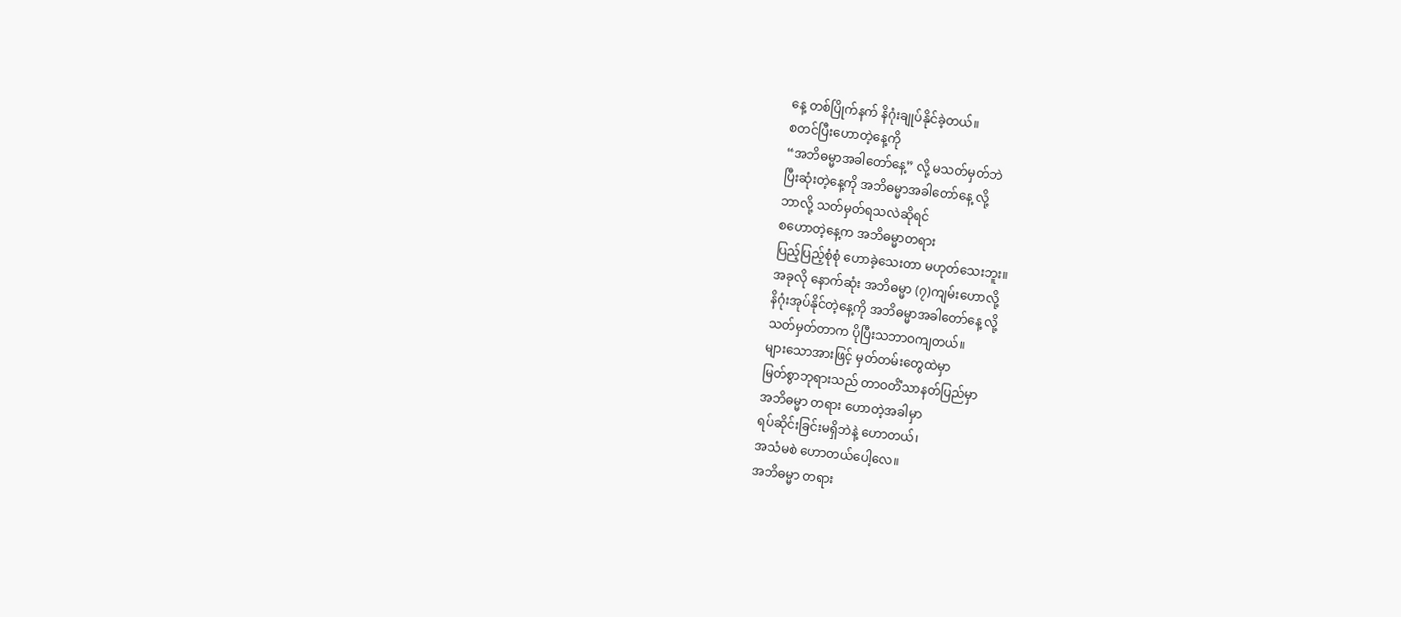နေ့ တစ်ပြိုက်နက် နိဂုံးချုပ်နိုင်ခဲ့တယ်။
စတင်ပြီးဟောတဲ့နေ့ကို
“အဘိဓမ္မာအခါတော်နေ့” လို့ မသတ်မှတ်ဘဲ
ပြီးဆုံးတဲ့နေ့ကို အဘိဓမ္မာအခါတော်နေ့ လို့
ဘာလို့ သတ်မှတ်ရသလဲဆိုရင်
စဟောတဲ့နေ့က အဘိဓမ္မာတရား
ပြည့်ပြည့်စုံစုံ ဟောခဲ့သေးတာ မဟုတ်သေးဘူး။
အခုလို နောက်ဆုံး အဘိဓမ္မာ (၇)ကျမ်းဟောလို့
နိဂုံးအုပ်နိုင်တဲ့နေ့ကို အဘိဓမ္မာအခါတော်နေ့ လို့
သတ်မှတ်တာက ပိုပြီးသဘာဝကျတယ်။
များသောအားဖြင့် မှတ်တမ်းတွေထဲမှာ
မြတ်စွာဘုရားသည် တာဝတိံသာနတ်ပြည်မှာ
အဘိဓမ္မာ တရား ဟောတဲ့အခါမှာ
ရပ်ဆိုင်းခြင်းမရှိဘဲနဲ့ ဟောတယ်၊
အသံမစဲ ဟောတယ်ပေါ့လေ။
အဘိဓမ္မာ တရား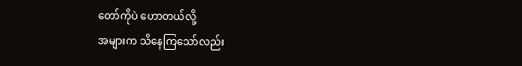တော်ကိုပဲ ဟောတယ်လို့
အများက သိနေကြသော်လည်း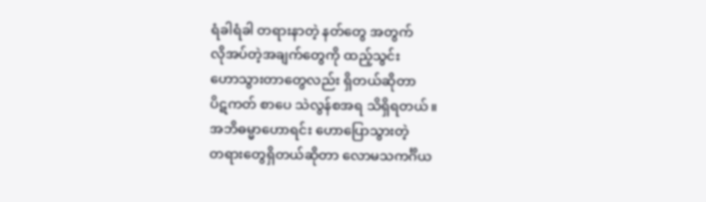ရံခါရံခါ တရားနာတဲ့ နတ်တွေ အတွက်
လိုအပ်တဲ့အချက်တွေကို ထည့်သွင်း
ဟောသွားတာတွေလည်း ရှိတယ်ဆိုတာ
ပိဋကတ် စာပေ သဲလွန်စအရ သိရှိရတယ်။
အဘိဓမ္မာဟောရင်း ဟောပြောသွားတဲ့
တရားတွေရှိတယ်ဆိုတာ လောမသကင်္ဂိယ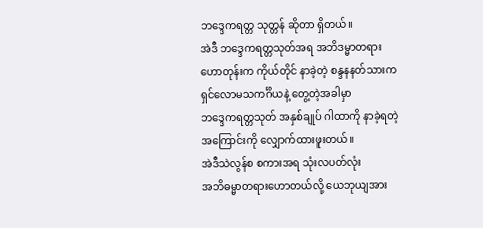ဘဒ္ဒေကရတ္တ သုတ္တန် ဆိုတာ ရှိတယ်။
အဲဒီ ဘဒ္ဒေကရတ္တသုတ်အရ အဘိဒမ္မာတရား
ဟောတုန်းက ကိုယ်တိုင် နာခဲ့တဲ့ စန္ဒနနတ်သားက
ရှင်လောမသကင်္ဂိယနဲ့ တွေ့တဲ့အခါမှာ
ဘဒ္ဒေကရတ္တသုတ် အနှစ်ချုပ် ဂါထာကို နာခဲ့ရတဲ့
အကြောင်းကို လျှောက်ထားဖူးတယ်။
အဲဒီသဲလွန်စ စကားအရ သုံးလပတ်လုံး
အဘိဓမ္မာတရားဟောတယ်လို့ ယေဘုယျအား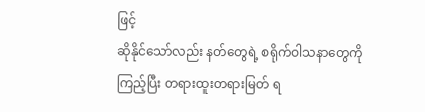ဖြင့်
ဆိုနိုင်သော်လည်း နတ်တွေရဲ့ စရိုက်ဝါသနာတွေကို
ကြည့်ပြီး တရားထူးတရားမြတ် ရ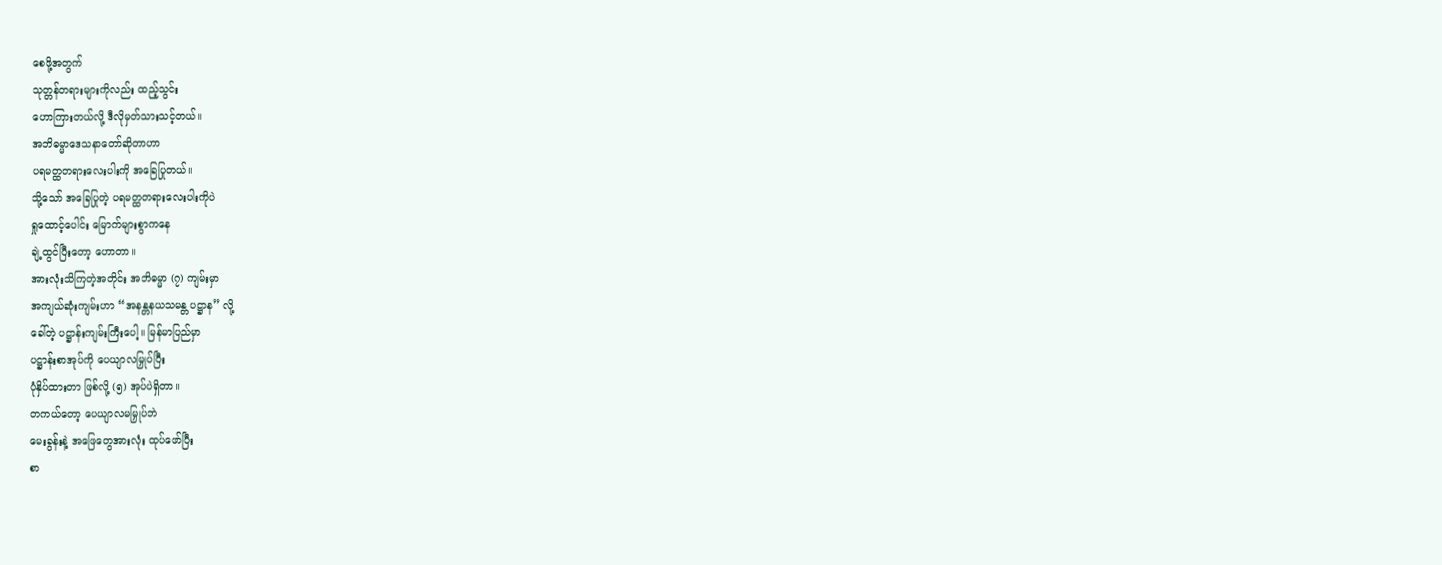စေဖို့အတွက်
သုတ္တန်တရားများကိုလည်း ထည့်သွင်း
ဟောကြားတယ်လို့ ဒီလိုမှတ်သားသင့်တယ်။
အဘိဓမ္မာဒေသနာတော်ဆိုတာဟာ
ပရမတ္ထတရားလေးပါးကို အခြေပြုတယ်။
သို့သော် အခြေပြုတဲ့ ပရမတ္ထတရားလေးပါးကိုပဲ
ရှုထောင့်ပေါင်း မြောက်များစွာကနေ
ချဲ့ထွင်ပြီးတော့ ဟောတာ။
အားလုံးသိကြတဲ့အတိုင်း အဘိဓမ္မာ (၇) ကျမ်းမှာ
အကျယ်ဆုံးကျမ်းဟာ “အနန္တနယသမန္တ ပဋ္ဌာန” လို့
ခေါ်တဲ့ ပဋ္ဌာန်းကျမ်းကြီးပေါ့။ မြန်မာပြည်မှာ
ပဋ္ဌာန်းစာအုပ်ကို ပေယျာလမြှုပ်ပြီး
ပုံနှိပ်ထားတာ ဖြစ်လို့ (၅) အုပ်ပဲရှိတာ။
တကယ်တော့ ပေယျာလမမြှုပ်ဘဲ
မေးခွန်းနဲ့ အဖြေတွေအားလုံး ထုပ်ဖော်ပြီး
စာ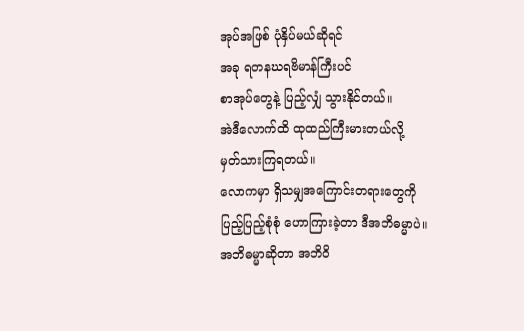အုပ်အဖြစ် ပုံနှိပ်မယ်ဆိုရင်
အခု ရတနဃရဗိမာန်ကြီးပင်
စာအုပ်တွေနဲ့ ပြည့်လျှံ သွားနိုင်တယ်။
အဲဒီလောက်ထိ ထုထည်ကြီးမားတယ်လို့
မှတ်သားကြရတယ်။
လောကမှာ ရှိသမျှအကြောင်းတရားတွေကို
ပြည့်ပြည့်စုံစုံ ဟောကြားခဲ့တာ ဒီအဘိဓမ္မာပဲ။
အဘိဓမ္မာဆိုတာ အဘိဝိ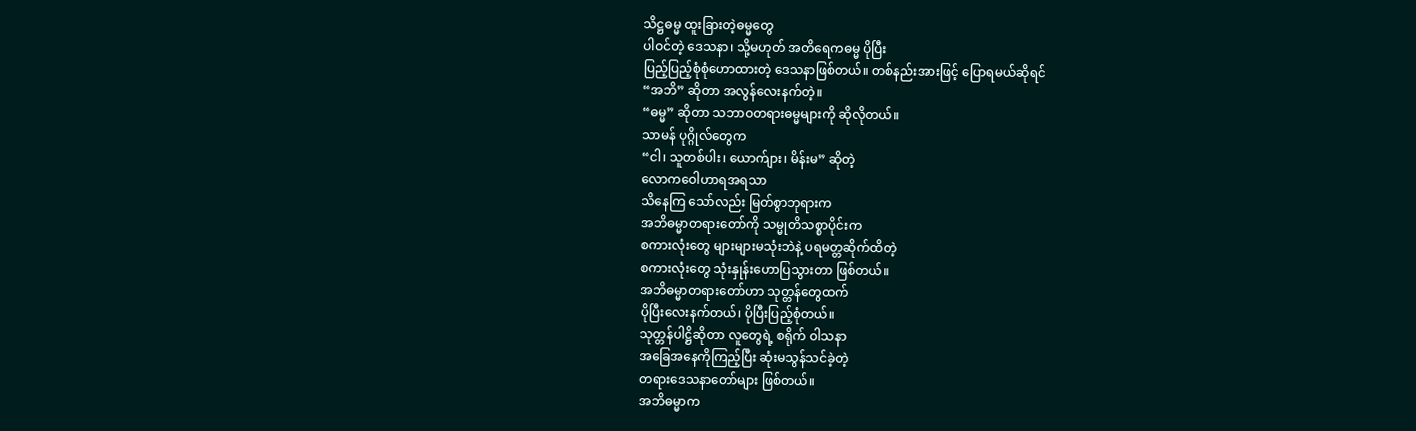သိဋ္ဌဓမ္မ ထူးခြားတဲ့ဓမ္မတွေ
ပါဝင်တဲ့ ဒေသနာ၊ သို့မဟုတ် အတိရေကဓမ္မ ပိုပြီး
ပြည့်ပြည့်စုံစုံဟောထားတဲ့ ဒေသနာဖြစ်တယ်။ တစ်နည်းအားဖြင့် ပြောရမယ်ဆိုရင်
“အဘိ” ဆိုတာ အလွန်လေးနက်တဲ့။
“ဓမ္မ” ဆိုတာ သဘာဝတရားဓမ္မများကို ဆိုလိုတယ်။
သာမန် ပုဂ္ဂိုလ်တွေက
“ငါ၊ သူတစ်ပါး၊ ယောက်ျား၊ မိန်းမ” ဆိုတဲ့
လောကဝေါဟာရအရသာ
သိနေကြ သော်လည်း မြတ်စွာဘုရားက
အဘိဓမ္မာတရားတော်ကို သမ္မုတိသစ္စာပိုင်းက
စကားလုံးတွေ များများမသုံးဘဲနဲ့ ပရမတ္တဆိုက်ထိတဲ့
စကားလုံးတွေ သုံးနှုန်းဟောပြသွားတာ ဖြစ်တယ်။
အဘိဓမ္မာတရားတော်ဟာ သုတ္တန်တွေထက်
ပိုပြီးလေးနက်တယ်၊ ပိုပြီးပြည့်စုံတယ်။
သုတ္တန်ပါဋ္ဌိဆိုတာ လူတွေရဲ့ စရိုက် ဝါသနာ
အခြေအနေကိုကြည့်ပြီး ဆုံးမသွန်သင်ခဲ့တဲ့
တရားဒေသနာတော်များ ဖြစ်တယ်။
အဘိဓမ္မာက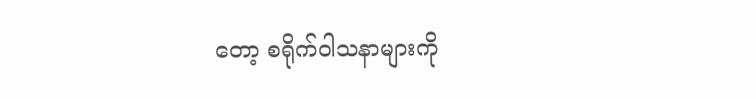တော့ စရိုက်ဝါသနာများကို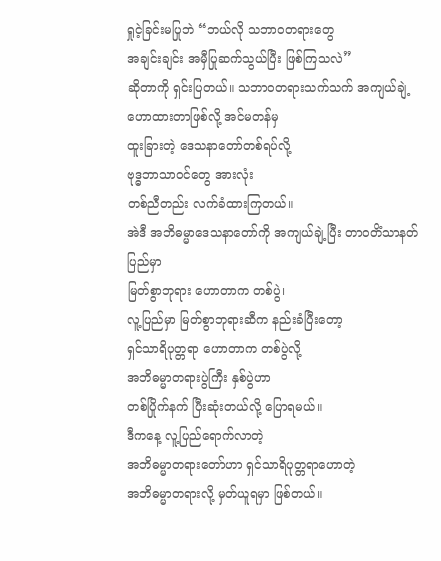ရှုငဲ့ခြင်းမပြုဘဲ “ဘယ်လို သဘာဝတရားတွေ
အချင်းချင်း အမှီပြုဆက်သွယ်ပြီး ဖြစ်ကြသလဲ”
ဆိုတာကို ရှင်းပြတယ်။ သဘာဝတရားသက်သက် အကျယ်ချဲ့ ဟောထားတာဖြစ်လို့ အင်မတန်မှ
ထူးခြားတဲ့ ဒေသနာတော်တစ်ရပ်လို့
ဗုဒ္ဓဘာသာဝင်တွေ အားလုံး
တစ်ညီတည်း လက်ခံထားကြတယ်။
အဲဒီ အဘိဓမ္မာဒေသနာတော်ကို အကျယ်ချဲ့ပြီး တာဝတိံသာနတ်ပြည်မှာ
မြတ်စွာဘုရား ဟောတာက တစ်ပွဲ၊
လူ့ပြည်မှာ မြတ်စွာဘုရားဆီက နည်းခံပြီးတော့
ရှင်သာရိပုတ္တရာ ဟောတာက တစ်ပွဲလို့
အဘိဓမ္မာတရားပွဲကြီး နှစ်ပွဲဟာ
တစ်ပြိုက်နက် ပြီးဆုံးတယ်လို့ ပြောရမယ်။
ဒီကနေ့ လူ့ပြည်ရောက်လာတဲ့
အဘိဓမ္မာတရားတော်ဟာ ရှင်သာရိပုတ္တရာဟောတဲ့
အဘိဓမ္မာတရားလို့ မှတ်ယူရမှာ ဖြစ်တယ်။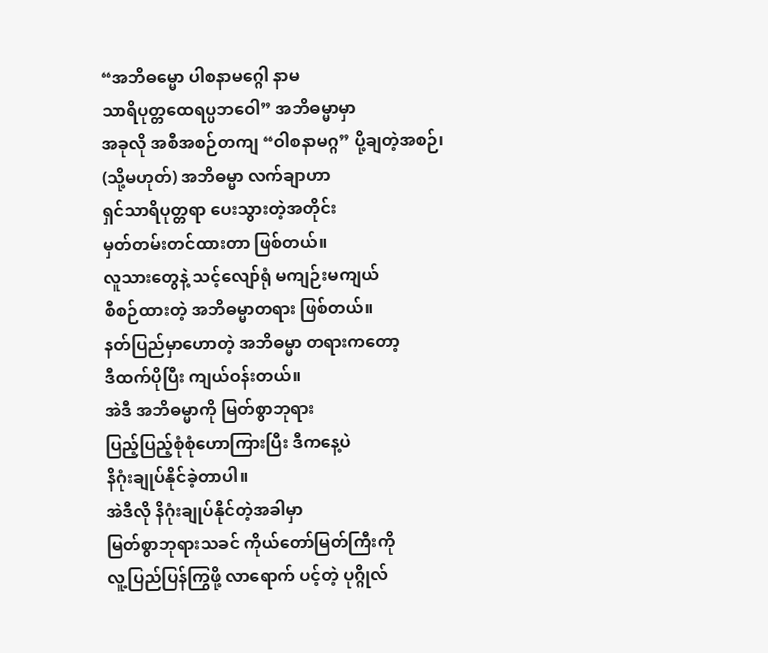“အဘိဓမ္မော ပါစနာမဂ္ဂေါ နာမ
သာရိပုတ္တထေရပ္ပဘဝေါ” အဘိဓမ္မာမှာ
အခုလို အစီအစဉ်တကျ “ဝါစနာမဂ္ဂ” ပို့ချတဲ့အစဉ်၊
(သို့မဟုတ်) အဘိဓမ္မာ လက်ချာဟာ
ရှင်သာရိပုတ္တရာ ပေးသွားတဲ့အတိုင်း
မှတ်တမ်းတင်ထားတာ ဖြစ်တယ်။
လူသားတွေနဲ့ သင့်လျော်ရုံ မကျဉ်းမကျယ်
စီစဉ်ထားတဲ့ အဘိဓမ္မာတရား ဖြစ်တယ်။
နတ်ပြည်မှာဟောတဲ့ အဘိဓမ္မာ တရားကတော့
ဒီထက်ပိုပြီး ကျယ်ဝန်းတယ်။
အဲဒီ အဘိဓမ္မာကို မြတ်စွာဘုရား
ပြည့်ပြည့်စုံစုံဟောကြားပြီး ဒီကနေ့ပဲ
နိဂုံးချုပ်နိုင်ခဲ့တာပါ။
အဲဒီလို နိဂုံးချုပ်နိုင်တဲ့အခါမှာ
မြတ်စွာဘုရားသခင် ကိုယ်တော်မြတ်ကြီးကို
လူ့ပြည်ပြန်ကြွဖို့ လာရောက် ပင့်တဲ့ ပုဂ္ဂိုလ်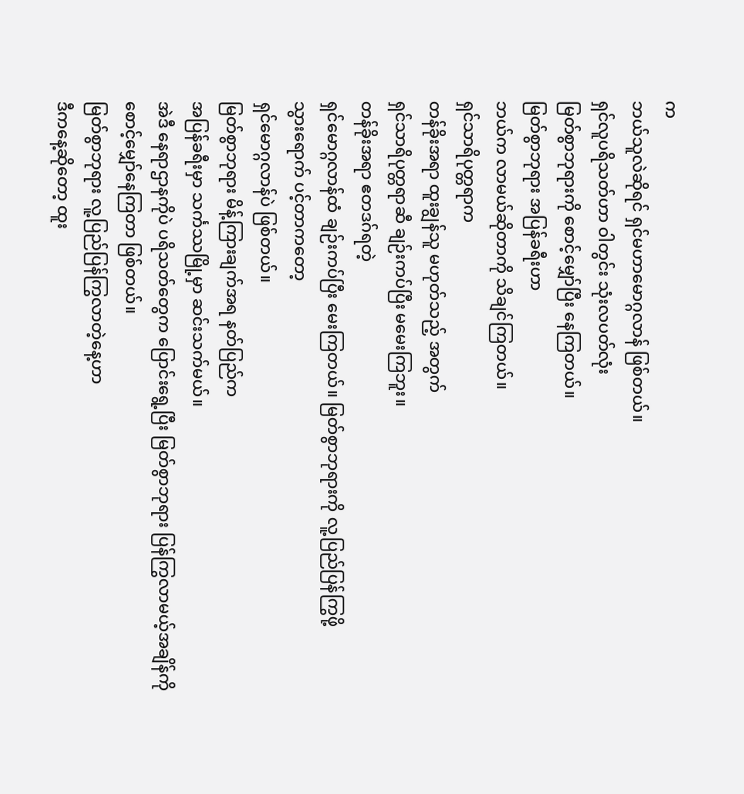က
ဘယ်သူလဲဆိုရင် ရှင်မဟာမောဂ္ဂလာန် ဖြစ်တယ်။
ရှင်လူပရိသတ်ဟာ ဝါတွင်း သုံးလပတ်လုံး
မြတ်စွာဘုရားကို စောင့်မျှော်ပြီး နေကြတယ်။
မြတ်စွာဘုရား အပြန်ခရီးဟာ
ဘယ်က လာမယ်ဆိုတာကို သိချင်ကြတယ်။
ရှင်သာရိပုတ္တရာက
တန်ခိုးအရာ ထူးချွန်သူ မဟုတ်သည့် အတွက်
ရှင်သာရိပုတ္တရာဆီ ချဉ်းကပ်ပြီး မမေးကြဘူး။
တန်ခိုးအရာ ဧတဒဂ်ရတဲ့
ရှင်မောဂ္ဂလာန်ထံ ချဉ်းကပ်ပြီး မေးကြတယ်။ မြတ်စွာဘုရားကို လူ့ပြည်ပြန်ကြွဖို့
သွားရောက် ပင့်တာကတော့
ရှင်မောဂ္ဂလာန်ပဲ ဖြစ်တယ်။
မြတ်စွာဘုရား မိန့်ကြားချက်အရ နတ်ပြည်က
အပြန်ခရီးမှာ သင်္ကဿမြို့မှာ ဆင်းသက်မယ်။
အဲဒီ နေရာဌာနကိုပဲ ပရိသတ်တွေက ပြောင်းရွေ့ပြီး မြတ်စွာဘုရား ပြန်ကြွလာမယ့်အချိန်ကို
စောင့်မျှော်နေကြတာ ဖြစ်တယ်။
မြတ်စွာဘုရား လူ့ပြည်ပြန်ကြွလာတဲ့နေ့ဟာ
ဒီကနေ့ဆိုတော့ ထူး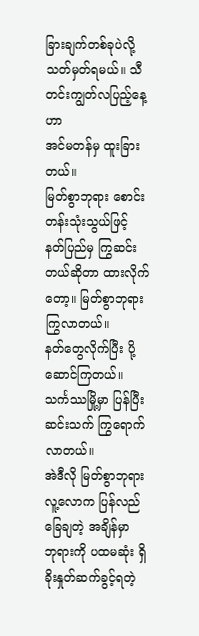ခြားချက်တစ်ခုပဲလို့
သတ်မှတ်ရမယ်။ သီတင်းကျွတ်လပြည့်နေ့ဟာ
အင်မတန်မှ ထူးခြားတယ်။
မြတ်စွာဘုရား စောင်းတန်းသုံးသွယ်ဖြင့်
နတ်ပြည်မှ ကြွဆင်းတယ်ဆိုတာ ထားလိုက်တော့။ မြတ်စွာဘုရား ကြွလာတယ်။
နတ်တွေလိုက်ပြီး ပို့ဆောင်ကြတယ်။
သင်္ကဿမြို့မှာ ပြန်ပြီး
ဆင်းသက် ကြွရောက်လာတယ်။
အဲဒီလို မြတ်စွာဘုရား
လူ့လောက ပြန်လည်ခြေချတဲ့ အချိန်မှာ
ဘုရားကို ပထမဆုံး ရှိခိုးနှုတ်ဆက်ခွင့်ရတဲ့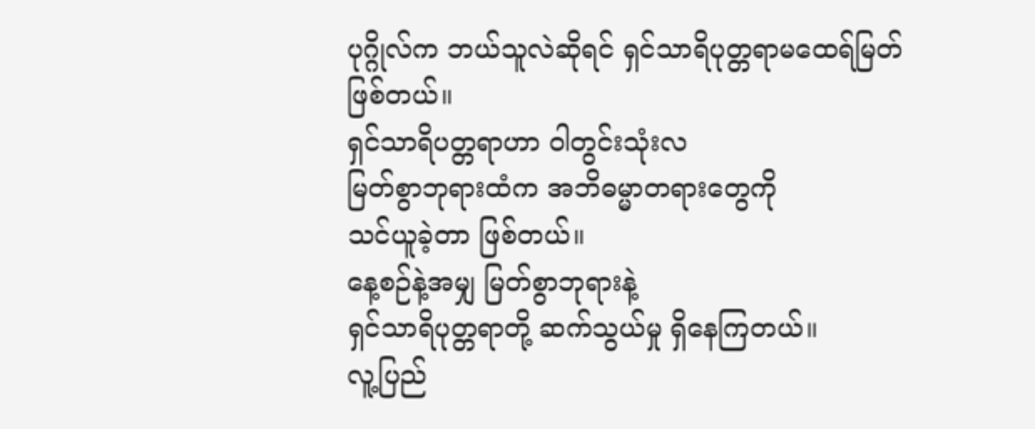ပုဂ္ဂိုလ်က ဘယ်သူလဲဆိုရင် ရှင်သာရိပုတ္တရာမထေရ်မြတ်
ဖြစ်တယ်။
ရှင်သာရိပတ္တရာဟာ ဝါတွင်းသုံးလ
မြတ်စွာဘုရားထံက အဘိဓမ္မာတရားတွေကို
သင်ယူခဲ့တာ ဖြစ်တယ်။
နေ့စဉ်နဲ့အမျှ မြတ်စွာဘုရားနဲ့
ရှင်သာရိပုတ္တရာတို့ ဆက်သွယ်မှု ရှိနေကြတယ်။
လူ့ပြည်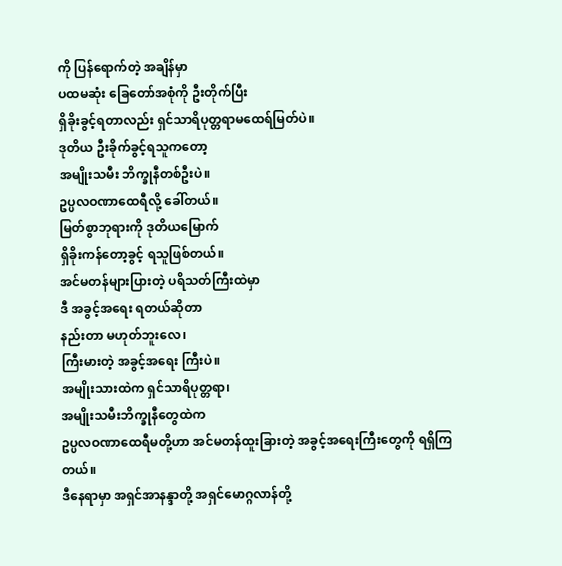ကို ပြန်ရောက်တဲ့ အချိန်မှာ
ပထမဆုံး ခြေတော်အစုံကို ဦးတိုက်ပြီး
ရှိခိုးခွင့်ရတာလည်း ရှင်သာရိပုတ္တရာမထေရ်မြတ်ပဲ။
ဒုတိယ ဦးခိုက်ခွင့်ရသူကတော့
အမျိုးသမီး ဘိက္ခုနီတစ်ဦးပဲ။
ဥပ္ပလဝဏာထေရီလို့ ခေါ်တယ်။
မြတ်စွာဘုရားကို ဒုတိယမြောက်
ရှိခိုးကန်တော့ခွင့် ရသူဖြစ်တယ်။
အင်မတန်များပြားတဲ့ ပရိသတ်ကြီးထဲမှာ
ဒီ အခွင့်အရေး ရတယ်ဆိုတာ
နည်းတာ မဟုတ်ဘူးလေ၊
ကြီးမားတဲ့ အခွင့်အရေး ကြီးပဲ။
အမျိုးသားထဲက ရှင်သာရိပုတ္တရာ၊
အမျိုးသမီးဘိက္ခုနီတွေထဲက
ဥပ္ပလဝဏာထေရီမတို့ဟာ အင်မတန်ထူးခြားတဲ့ အခွင့်အရေးကြီးတွေကို ရရှိကြတယ်။
ဒီနေရာမှာ အရှင်အာနန္ဒာတို့ အရှင်မောဂ္ဂလာန်တို့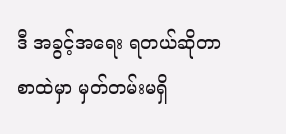ဒီ အခွင့်အရေး ရတယ်ဆိုတာ
စာထဲမှာ မှတ်တမ်းမရှိ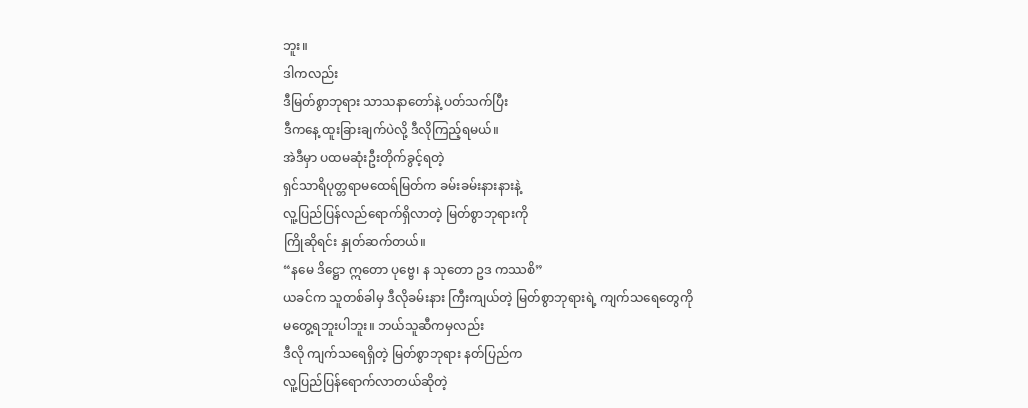ဘူး။
ဒါကလည်း
ဒီမြတ်စွာဘုရား သာသနာတော်နဲ့ ပတ်သက်ပြီး
ဒီကနေ့ ထူးခြားချက်ပဲလို့ ဒီလိုကြည့်ရမယ်။
အဲဒီမှာ ပထမဆုံးဦးတိုက်ခွင့်ရတဲ့
ရှင်သာရိပုတ္တရာမထေရ်မြတ်က ခမ်းခမ်းနားနားနဲ့
လူ့ပြည်ပြန်လည်ရောက်ရှိလာတဲ့ မြတ်စွာဘုရားကို
ကြိုဆိုရင်း နှုတ်ဆက်တယ်။
“နမေ ဒိဋ္ဌော ဣတော ပုဗ္ဗေ၊ န သုတော ဥဒ ကဿစိ”
ယခင်က သူတစ်ခါမှ ဒီလိုခမ်းနား ကြီးကျယ်တဲ့ မြတ်စွာဘုရားရဲ့ ကျက်သရေတွေကို
မတွေ့ရဘူးပါဘူး။ ဘယ်သူဆီကမှလည်း
ဒီလို ကျက်သရေရှိတဲ့ မြတ်စွာဘုရား နတ်ပြည်က
လူ့ပြည်ပြန်ရောက်လာတယ်ဆိုတဲ့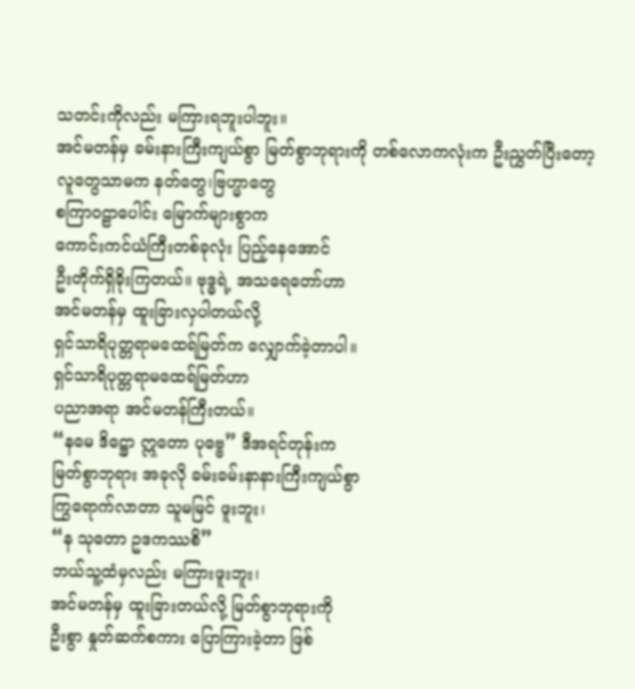သတင်းကိုလည်း မကြားရဘူးပါဘူး။
အင်မတန်မှ ခမ်းနားကြီးကျယ်စွာ မြတ်စွာဘုရားကို တစ်လောကလုံးက ဦးညွှတ်ပြီးတော့
လူတွေသာမက နတ်တွေ၊ဗြဟ္မာတွေ
စကြာဝဠာပေါင်း မြောက်များစွာက
ကောင်းကင်ယံကြီးတစ်ခုလုံး ပြည့်နေအောင်
ဦးတိုက်ရှိခိုးကြတယ်။ ဗုဒ္ဓရဲ့ အသရေတော်ဟာ
အင်မတန်မှ ထူးခြားလှပါတယ်လို့
ရှင်သာရိပုတ္တရာမထေရ်မြတ်က လျှောက်ခဲ့တာပါ။
ရှင်သာရိပုတ္တရာမထေရ်မြတ်ဟာ
ပညာအရာ အင်မတန်ကြီးတယ်။
“နမေ ဒိဋ္ဌော ဣတော ပုဗ္ဗေ” ဒီအရင်တုန်းက
မြတ်စွာဘုရား အခုလို ခမ်းခမ်းနာနားကြီးကျယ်စွာ
ကြွရောက်လာတာ သူမမြင် ဖူးဘူး၊
“န သုတော ဥဒကဿစိ”
ဘယ်သူ့ထံမှလည်း မကြားဖူးဘူး၊
အင်မတန်မှ ထူးခြားတယ်လို့ မြတ်စွာဘုရားကို
ဦးစွာ နှုတ်ဆက်စကား ပြောကြားခဲ့တာ ဖြစ်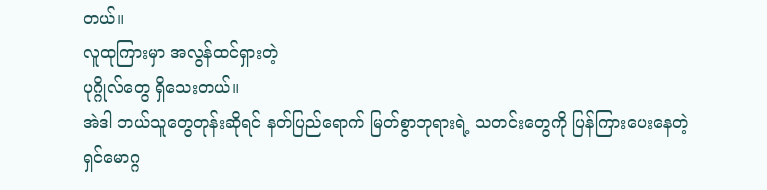တယ်။
လူထုကြားမှာ အလွန်ထင်ရှားတဲ့
ပုဂ္ဂိုလ်တွေ ရှိသေးတယ်။
အဲဒါ ဘယ်သူတွေတုန်းဆိုရင် နတ်ပြည်ရောက် မြတ်စွာဘုရားရဲ့ သတင်းတွေကို ပြန်ကြားပေးနေတဲ့
ရှင်မောဂ္ဂ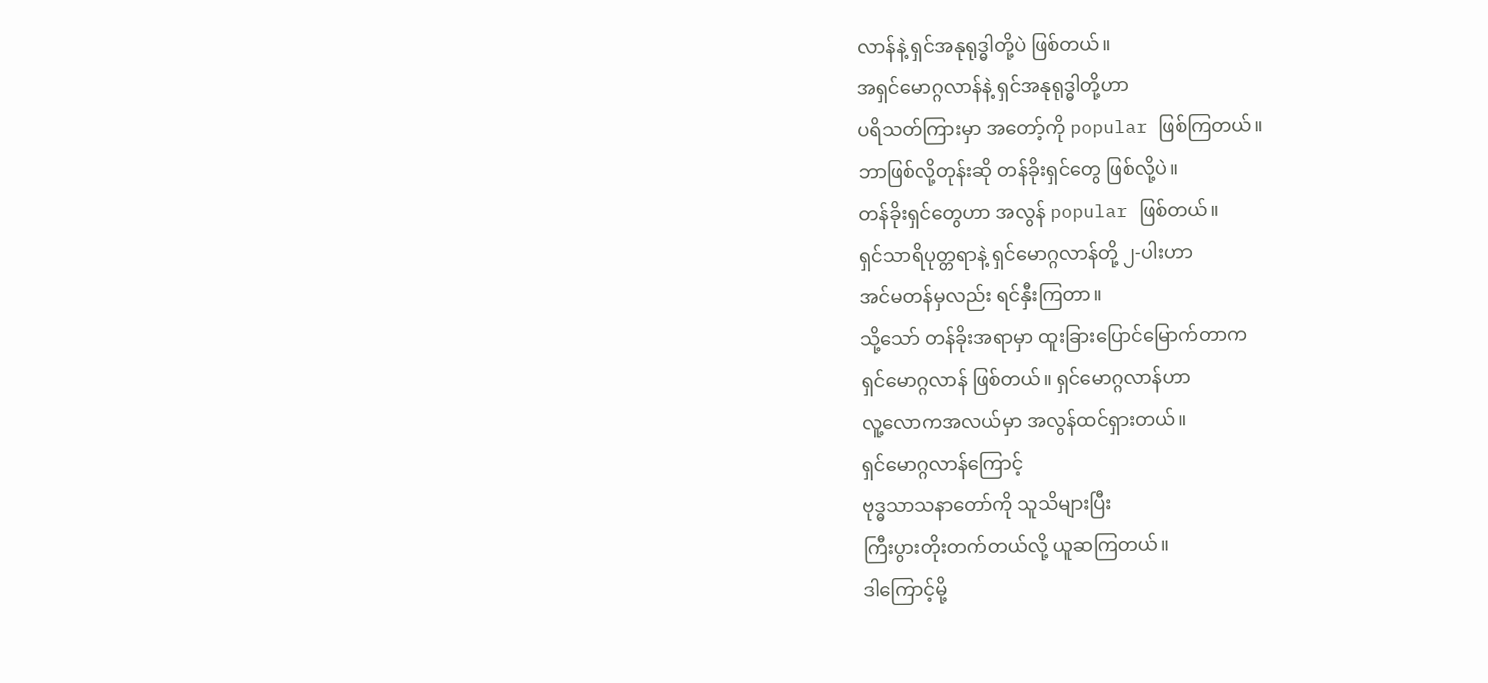လာန်နဲ့ ရှင်အနုရုဒ္ဓါတို့ပဲ ဖြစ်တယ်။
အရှင်မောဂ္ဂလာန်နဲ့ ရှင်အနုရုဒ္ဓါတို့ဟာ
ပရိသတ်ကြားမှာ အတော့်ကို popular ဖြစ်ကြတယ်။
ဘာဖြစ်လို့တုန်းဆို တန်ခိုးရှင်တွေ ဖြစ်လို့ပဲ။
တန်ခိုးရှင်တွေဟာ အလွန် popular ဖြစ်တယ်။
ရှင်သာရိပုတ္တရာနဲ့ ရှင်မောဂ္ဂလာန်တို့ ၂-ပါးဟာ
အင်မတန်မှလည်း ရင်နှီးကြတာ။
သို့သော် တန်ခိုးအရာမှာ ထူးခြားပြောင်မြောက်တာက
ရှင်မောဂ္ဂလာန် ဖြစ်တယ်။ ရှင်မောဂ္ဂလာန်ဟာ
လူ့လောကအလယ်မှာ အလွန်ထင်ရှားတယ်။
ရှင်မောဂ္ဂလာန်ကြောင့်
ဗုဒ္ဓသာသနာတော်ကို သူသိများပြီး
ကြီးပွားတိုးတက်တယ်လို့ ယူဆကြတယ်။
ဒါကြောင့်မို့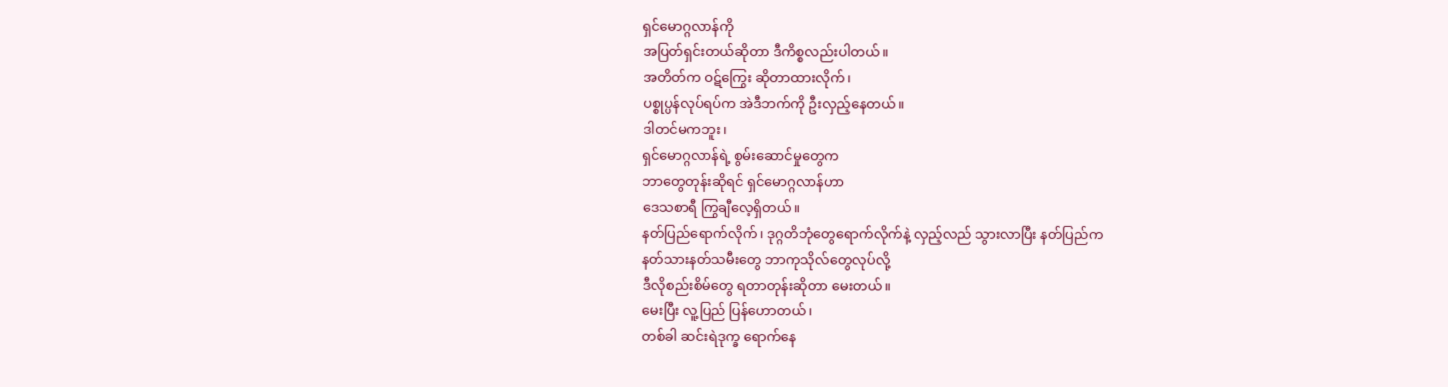ရှင်မောဂ္ဂလာန်ကို
အပြတ်ရှင်းတယ်ဆိုတာ ဒီကိစ္စလည်းပါတယ်။
အတိတ်က ဝဋ်ကြွေး ဆိုတာထားလိုက်၊
ပစ္စုပ္ပန်လုပ်ရပ်က အဲဒီဘက်ကို ဦးလှည့်နေတယ်။
ဒါတင်မကဘူး၊
ရှင်မောဂ္ဂလာန်ရဲ့ စွမ်းဆောင်မှုတွေက
ဘာတွေတုန်းဆိုရင် ရှင်မောဂ္ဂလာန်ဟာ
ဒေသစာရီ ကြွချီလေ့ရှိတယ်။
နတ်ပြည်ရောက်လိုက်၊ ဒုဂ္ဂတိဘုံတွေရောက်လိုက်နဲ့ လှည့်လည် သွားလာပြီး နတ်ပြည်က
နတ်သားနတ်သမီးတွေ ဘာကုသိုလ်တွေလုပ်လို့
ဒီလိုစည်းစိမ်တွေ ရတာတုန်းဆိုတာ မေးတယ်။
မေးပြီး လူ့ပြည် ပြန်ဟောတယ်၊
တစ်ခါ ဆင်းရဲဒုက္ခ ရောက်နေ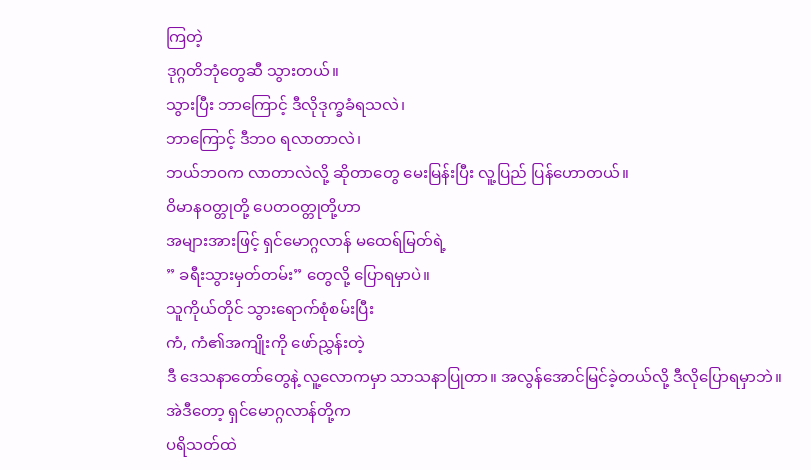ကြတဲ့
ဒုဂ္ဂတိဘုံတွေဆီ သွားတယ်။
သွားပြီး ဘာကြောင့် ဒီလိုဒုက္ခခံရသလဲ၊
ဘာကြောင့် ဒီဘဝ ရလာတာလဲ၊
ဘယ်ဘဝက လာတာလဲလို့ ဆိုတာတွေ မေးမြန်းပြီး လူ့ပြည် ပြန်ဟောတယ်။
ဝိမာနဝတ္တုတို့ ပေတဝတ္တုတို့ဟာ
အများအားဖြင့် ရှင်မောဂ္ဂလာန် မထေရ်မြတ်ရဲ့
” ခရီးသွားမှတ်တမ်း” တွေလို့ ပြောရမှာပဲ။
သူကိုယ်တိုင် သွားရောက်စုံစမ်းပြီး
ကံ, ကံ၏အကျိုးကို ဖော်ညွှန်းတဲ့
ဒီ ဒေသနာတော်တွေနဲ့ လူ့လောကမှာ သာသနာပြုတာ။ အလွန်အောင်မြင်ခဲ့တယ်လို့ ဒီလိုပြောရမှာဘဲ။
အဲဒီတော့ ရှင်မောဂ္ဂလာန်တို့က
ပရိသတ်ထဲ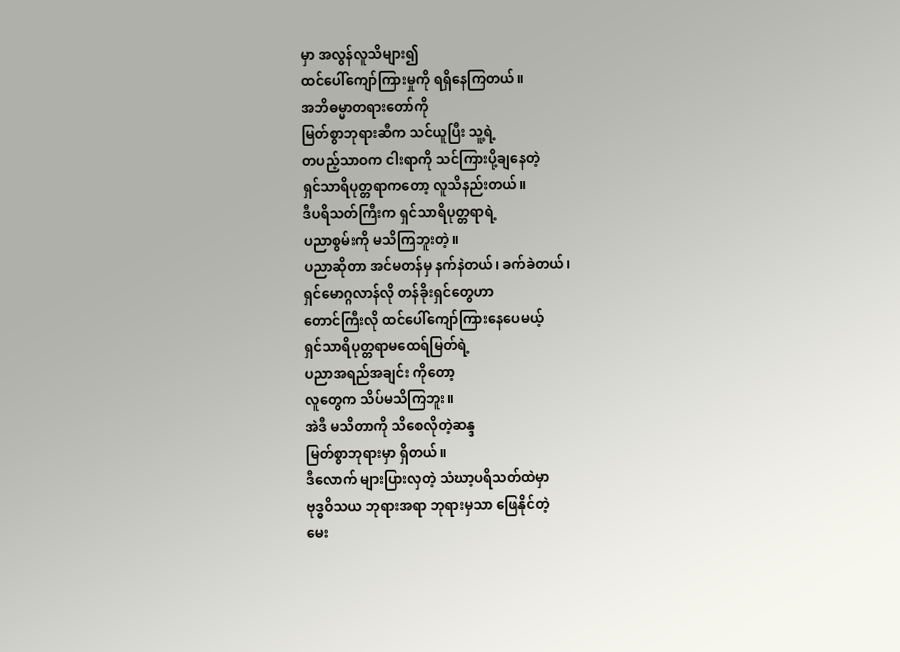မှာ အလွန်လူသိများ၍
ထင်ပေါ်ကျော်ကြားမှုကို ရရှိနေကြတယ်။
အဘိဓမ္မာတရားတော်ကို
မြတ်စွာဘုရားဆီက သင်ယူပြီး သူ့ရဲ့
တပည့်သာဝက ငါးရာကို သင်ကြားပို့ချနေတဲ့
ရှင်သာရိပုတ္တရာကတော့ လူသိနည်းတယ်။
ဒီပရိသတ်ကြီးက ရှင်သာရိပုတ္တရာရဲ့
ပညာစွမ်းကို မသိကြဘူးတဲ့။
ပညာဆိုတာ အင်မတန်မှ နက်နဲတယ်၊ ခက်ခဲတယ်၊
ရှင်မောဂ္ဂလာန်လို တန်ခိုးရှင်တွေဟာ
တောင်ကြီးလို ထင်ပေါ်ကျော်ကြားနေပေမယ့်
ရှင်သာရိပုတ္တရာမထေရ်မြတ်ရဲ့
ပညာအရည်အချင်း ကိုတော့
လူတွေက သိပ်မသိကြဘူး။
အဲဒီ မသိတာကို သိစေလိုတဲ့ဆန္ဒ
မြတ်စွာဘုရားမှာ ရှိတယ်။
ဒီလောက် များပြားလှတဲ့ သံဃာ့ပရိသတ်ထဲမှာ
ဗုဒ္ဓဝိသယ ဘုရားအရာ ဘုရားမှသာ ဖြေနိုင်တဲ့
မေး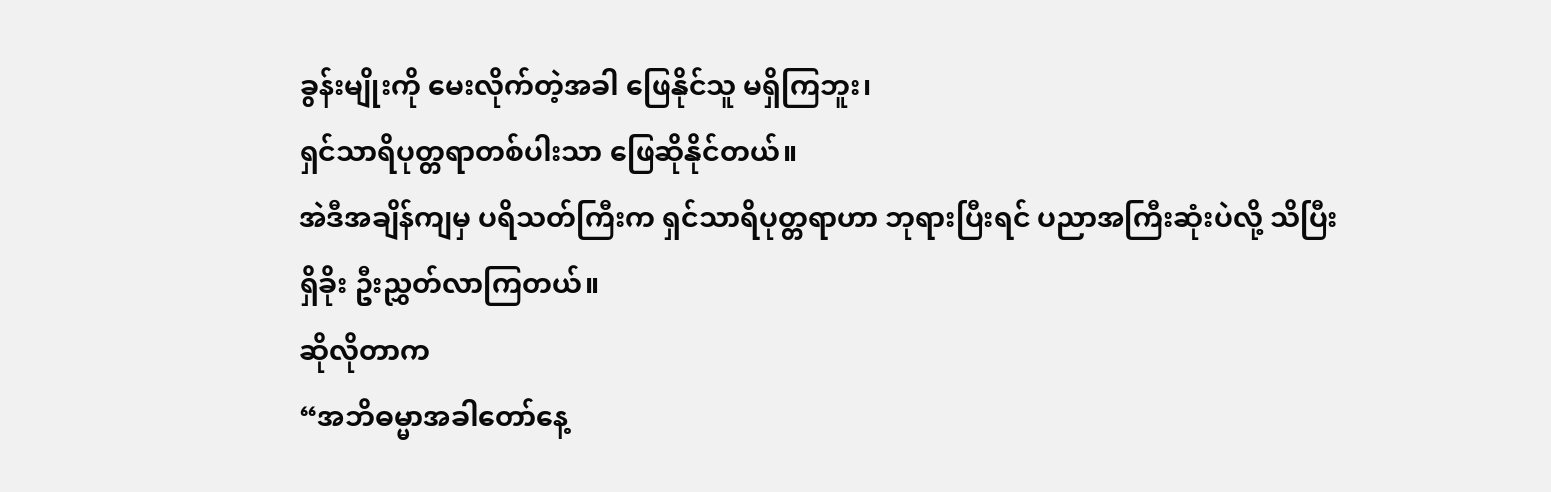ခွန်းမျိုးကို မေးလိုက်တဲ့အခါ ဖြေနိုင်သူ မရှိကြဘူး၊
ရှင်သာရိပုတ္တရာတစ်ပါးသာ ဖြေဆိုနိုင်တယ်။
အဲဒီအချိန်ကျမှ ပရိသတ်ကြီးက ရှင်သာရိပုတ္တရာဟာ ဘုရားပြီးရင် ပညာအကြီးဆုံးပဲလို့ သိပြီး
ရှိခိုး ဦးညွှတ်လာကြတယ်။
ဆိုလိုတာက
“အဘိဓမ္မာအခါတော်နေ့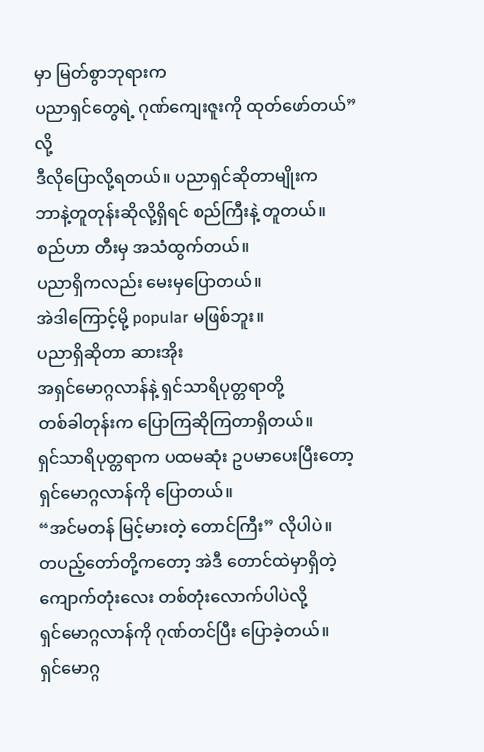မှာ မြတ်စွာဘုရားက
ပညာရှင်တွေရဲ့ ဂုဏ်ကျေးဇူးကို ထုတ်ဖော်တယ်” လို့
ဒီလိုပြောလို့ရတယ်။ ပညာရှင်ဆိုတာမျိုးက
ဘာနဲ့တူတုန်းဆိုလို့ရှိရင် စည်ကြီးနဲ့ တူတယ်။
စည်ဟာ တီးမှ အသံထွက်တယ်။
ပညာရှိကလည်း မေးမှပြောတယ်။
အဲဒါကြောင့်မို့ popular မဖြစ်ဘူး။
ပညာရှိဆိုတာ ဆားအိုး
အရှင်မောဂ္ဂလာန်နဲ့ ရှင်သာရိပုတ္တရာတို့
တစ်ခါတုန်းက ပြောကြဆိုကြတာရှိတယ်။
ရှင်သာရိပုတ္တရာက ပထမဆုံး ဥပမာပေးပြီးတော့
ရှင်မောဂ္ဂလာန်ကို ပြောတယ်။
“အင်မတန် မြင့်မားတဲ့ တောင်ကြီး” လိုပါပဲ။
တပည့်တော်တို့ကတော့ အဲဒီ တောင်ထဲမှာရှိတဲ့
ကျောက်တုံးလေး တစ်တုံးလောက်ပါပဲလို့
ရှင်မောဂ္ဂလာန်ကို ဂုဏ်တင်ပြီး ပြောခဲ့တယ်။
ရှင်မောဂ္ဂ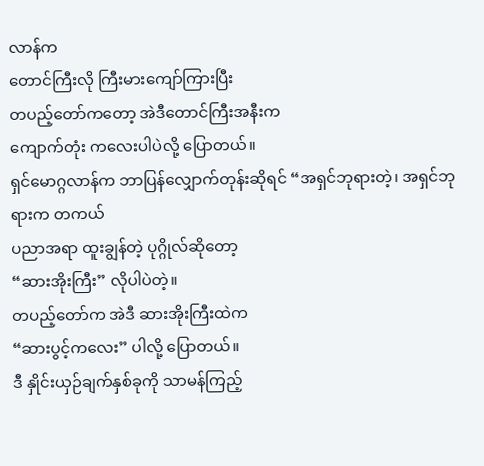လာန်က
တောင်ကြီးလို ကြီးမားကျော်ကြားပြီး
တပည့်တော်ကတော့ အဲဒီတောင်ကြီးအနီးက
ကျောက်တုံး ကလေးပါပဲလို့ ပြောတယ်။
ရှင်မောဂ္ဂလာန်က ဘာပြန်လျှောက်တုန်းဆိုရင် “အရှင်ဘုရားတဲ့၊ အရှင်ဘုရားက တကယ်
ပညာအရာ ထူးချွန်တဲ့ ပုဂ္ဂိုလ်ဆိုတော့
“ဆားအိုးကြီး” လိုပါပဲတဲ့။
တပည့်တော်က အဲဒီ ဆားအိုးကြီးထဲက
“ဆားပွင့်ကလေး” ပါလို့ ပြောတယ်။
ဒီ နှိုင်းယှဉ်ချက်နှစ်ခုကို သာမန်ကြည့်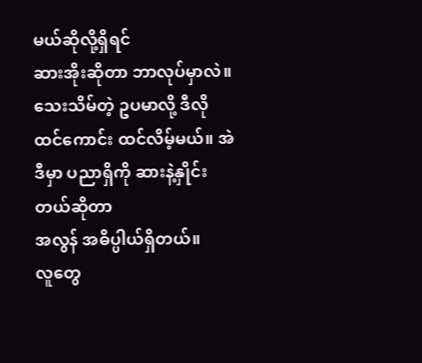မယ်ဆိုလို့ရှိရင်
ဆားအိုးဆိုတာ ဘာလုပ်မှာလဲ။
သေးသိမ်တဲ့ ဥပမာလို့ ဒီလိုထင်ကောင်း ထင်လိမ့်မယ်။ အဲဒီမှာ ပညာရှိကို ဆားနဲ့နှိုင်းတယ်ဆိုတာ
အလွန် အဓိပ္ပါယ်ရှိတယ်။
လူတွေ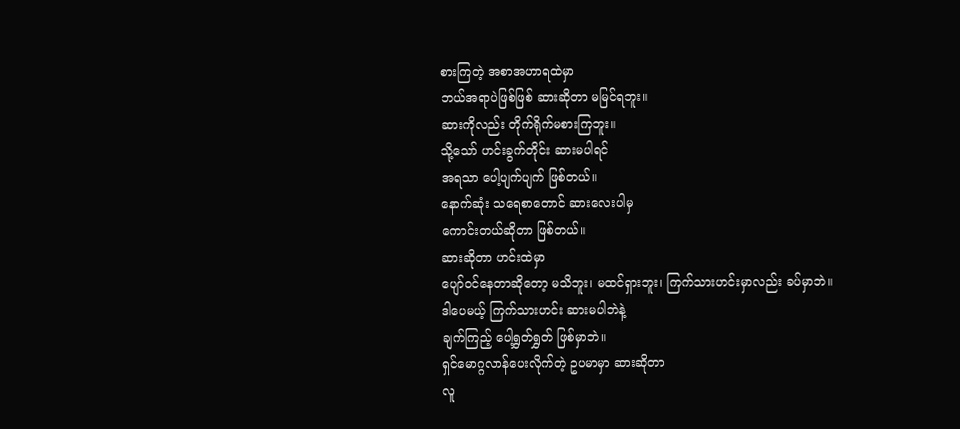စားကြတဲ့ အစာအဟာရထဲမှာ
ဘယ်အရာပဲဖြစ်ဖြစ် ဆားဆိုတာ မမြင်ရဘူး။
ဆားကိုလည်း တိုက်ရိုက်မစားကြဘူး။
သို့သော် ဟင်းခွက်တိုင်း ဆားမပါရင်
အရသာ ပေါ့ပျက်ပျက် ဖြစ်တယ်။
နောက်ဆုံး သရေစာတောင် ဆားလေးပါမှ
ကောင်းတယ်ဆိုတာ ဖြစ်တယ်။
ဆားဆိုတာ ဟင်းထဲမှာ
ပျော်ဝင်နေတာဆိုတော့ မသိဘူး၊ မထင်ရှားဘူး၊ ကြက်သားဟင်းမှာလည်း ခပ်မှာဘဲ။
ဒါပေမယ့် ကြက်သားဟင်း ဆားမပါဘဲနဲ့
ချက်ကြည့် ပေါ့ရွှတ်ရွှတ် ဖြစ်မှာဘဲ။
ရှင်မောဂ္ဂလာန်ပေးလိုက်တဲ့ ဥပမာမှာ ဆားဆိုတာ
လူ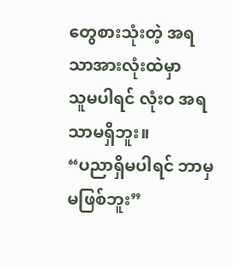တွေစားသုံးတဲ့ အရသာအားလုံးထဲမှာ
သူမပါရင် လုံးဝ အရသာမရှိဘူး။
“ပညာရှိမပါရင် ဘာမှမဖြစ်ဘူး”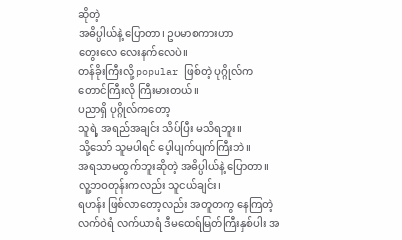ဆိုတဲ့
အဓိပ္ပါယ်နဲ့ ပြောတာ၊ ဥပမာစကားဟာ
တွေးလေ လေးနက်လေပဲ။
တန်ခိုးကြီးလို့ popular ဖြစ်တဲ့ ပုဂ္ဂိုလ်က
တောင်ကြီးလို ကြီးမားတယ်။
ပညာရှိ ပုဂ္ဂိုလ်ကတော့
သူရဲ့ အရည်အချင်း သိပ်ပြီး မသိရဘူး။
သို့သော် သူမပါရင် ပေ့ါပျက်ပျက်ကြီးဘဲ။
အရသာမထွက်ဘူးဆိုတဲ့ အဓိပ္ပါယ်နဲ့ ပြောတာ။
လူ့ဘဝတုန်းကလည်း သူငယ်ချင်း၊
ရဟန်း ဖြစ်လာတော့လည်း အတူတကွ နေကြတဲ့
လက်ဝဲရံ လက်ယာရံ ဒီမထေရ်မြတ်ကြီးနှစ်ပါး အ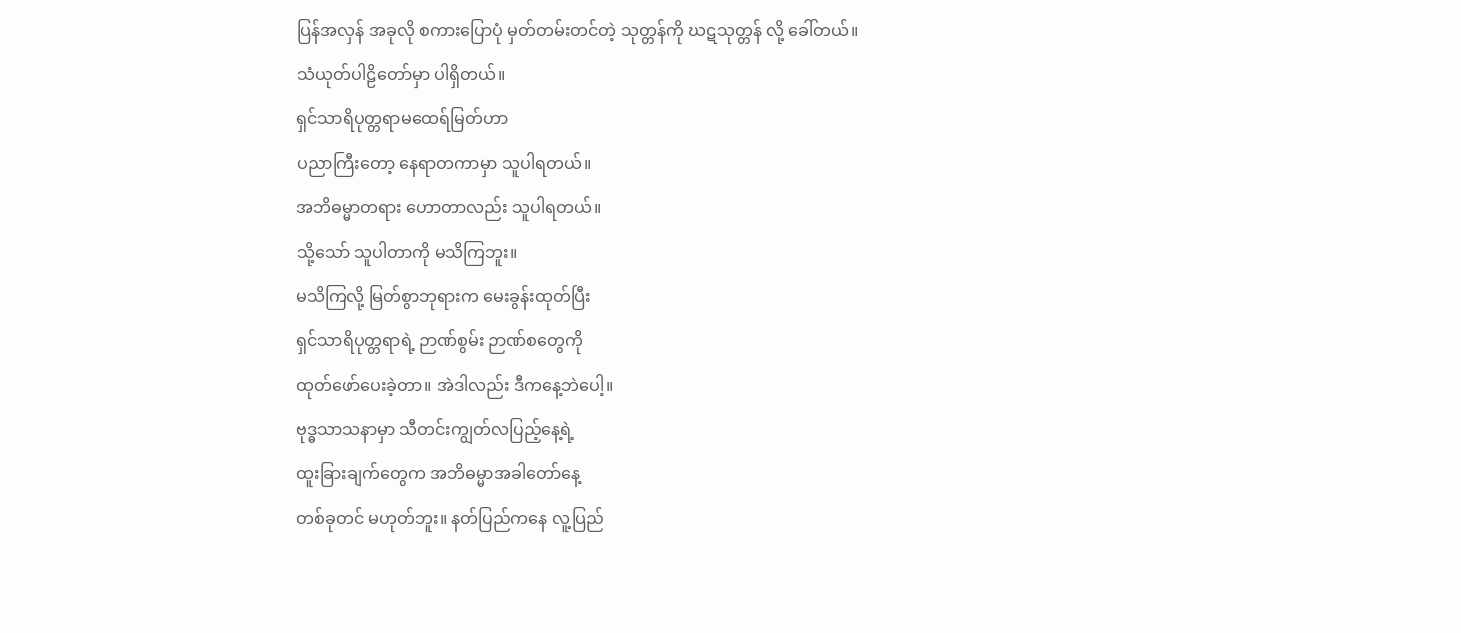ပြန်အလှန် အခုလို စကားပြောပုံ မှတ်တမ်းတင်တဲ့ သုတ္တန်ကို ဃဋသုတ္တန် လို့ ခေါ်တယ်။
သံယုတ်ပါဠိတော်မှာ ပါရှိတယ်။
ရှင်သာရိပုတ္တရာမထေရ်မြတ်ဟာ
ပညာကြီးတော့ နေရာတကာမှာ သူပါရတယ်။
အဘိဓမ္မာတရား ဟောတာလည်း သူပါရတယ်။
သို့သော် သူပါတာကို မသိကြဘူး။
မသိကြလို့ မြတ်စွာဘုရားက မေးခွန်းထုတ်ပြီး
ရှင်သာရိပုတ္တရာရဲ့ ဉာဏ်စွမ်း ဉာဏ်စတွေကို
ထုတ်ဖော်ပေးခဲ့တာ။ အဲဒါလည်း ဒီကနေ့ဘဲပေါ့။
ဗုဒ္ဓသာသနာမှာ သီတင်းကျွတ်လပြည့်နေ့ရဲ့
ထူးခြားချက်တွေက အဘိဓမ္မာအခါတော်နေ့
တစ်ခုတင် မဟုတ်ဘူး။ နတ်ပြည်ကနေ လူ့ပြည်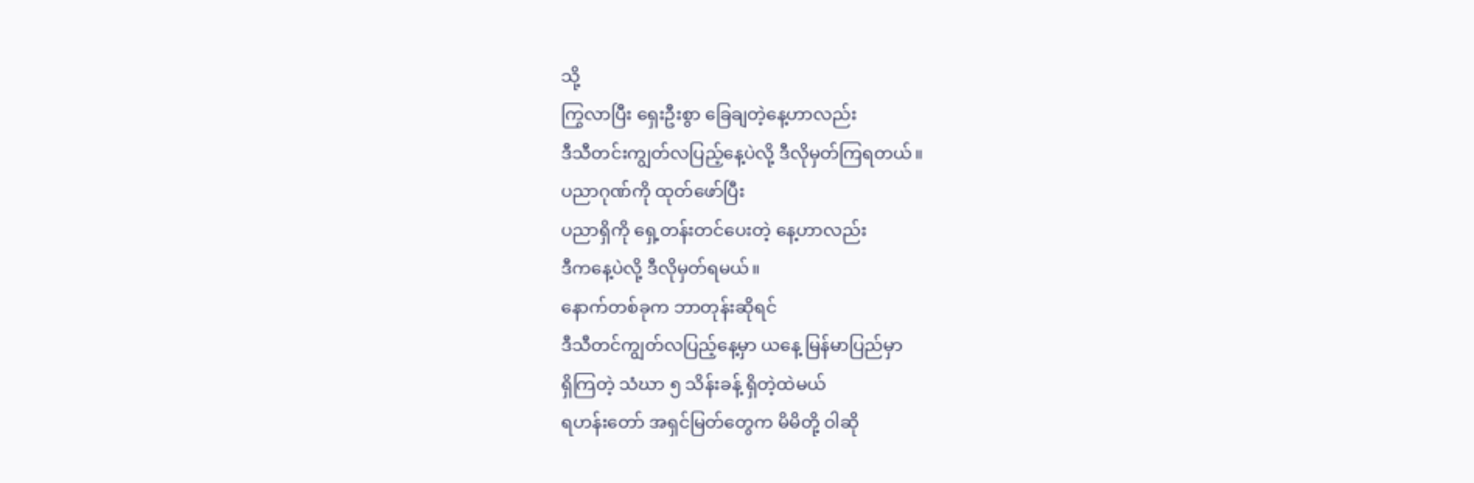သို့
ကြွလာပြီး ရှေးဦးစွာ ခြေချတဲ့နေ့ဟာလည်း
ဒီသီတင်းကျွတ်လပြည့်နေ့ပဲလို့ ဒီလိုမှတ်ကြရတယ်။
ပညာဂုဏ်ကို ထုတ်ဖော်ပြီး
ပညာရှိကို ရှေ့တန်းတင်ပေးတဲ့ နေ့ဟာလည်း
ဒီကနေ့ပဲလို့ ဒီလိုမှတ်ရမယ်။
နောက်တစ်ခုက ဘာတုန်းဆိုရင်
ဒီသီတင်ကျွတ်လပြည့်နေ့မှာ ယနေ့ မြန်မာပြည်မှာ
ရှိကြတဲ့ သံဃာ ၅ သိန်းခန့် ရှိတဲ့ထဲမယ်
ရဟန်းတော် အရှင်မြတ်တွေက မိမိတို့ ဝါဆို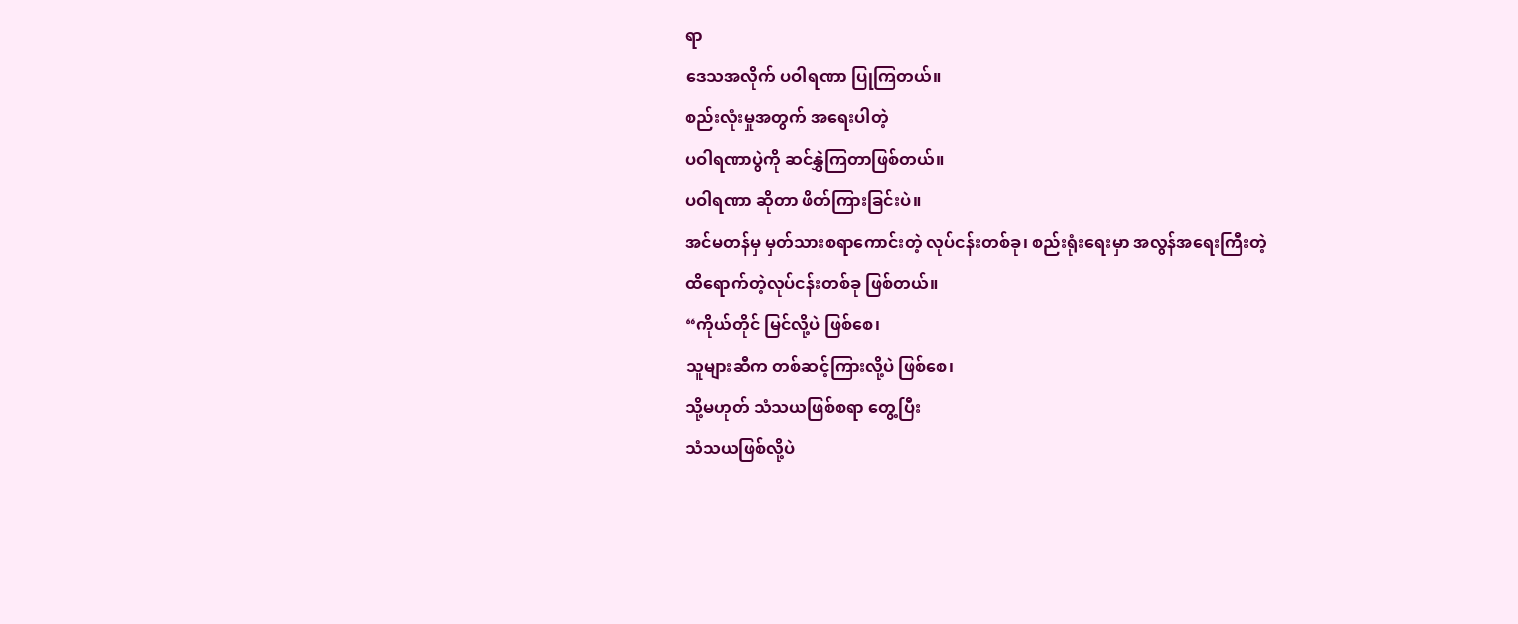ရာ
ဒေသအလိုက် ပဝါရဏာ ပြုကြတယ်။
စည်းလုံးမှုအတွက် အရေးပါတဲ့
ပဝါရဏာပွဲကို ဆင်နွှဲကြတာဖြစ်တယ်။
ပဝါရဏာ ဆိုတာ ဖိတ်ကြားခြင်းပဲ။
အင်မတန်မှ မှတ်သားစရာကောင်းတဲ့ လုပ်ငန်းတစ်ခု၊ စည်းရုံးရေးမှာ အလွန်အရေးကြီးတဲ့
ထိရောက်တဲ့လုပ်ငန်းတစ်ခု ဖြစ်တယ်။
“ကိုယ်တိုင် မြင်လို့ပဲ ဖြစ်စေ၊
သူများဆီက တစ်ဆင့်ကြားလို့ပဲ ဖြစ်စေ၊
သို့မဟုတ် သံသယဖြစ်စရာ တွေ့ပြီး
သံသယဖြစ်လို့ပဲ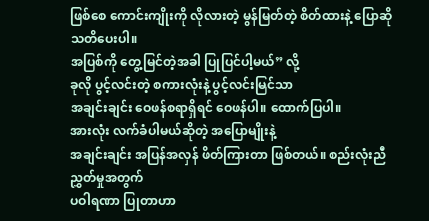ဖြစ်စေ ကောင်းကျိုးကို လိုလားတဲ့ မွန်မြတ်တဲ့ စိတ်ထားနဲ့ ပြောဆို သတိပေးပါ။
အပြစ်ကို တွေ့မြင်တဲ့အခါ ပြုပြင်ပါ့မယ်” လို့
ခုလို ပွင့်လင်းတဲ့ စကားလုံးနဲ့ ပွင့်လင်းမြင်သာ
အချင်းချင်း ဝေဖန်စရာရှိရင် ဝေဖန်ပါ။ ထောက်ပြပါ။
အားလုံး လက်ခံပါမယ်ဆိုတဲ့ အပြောမျိုးနဲ့
အချင်းချင်း အပြန်အလှန် ဖိတ်ကြားတာ ဖြစ်တယ်။ စည်းလုံးညီညွှတ်မှုအတွက်
ပဝါရဏာ ပြုတာဟာ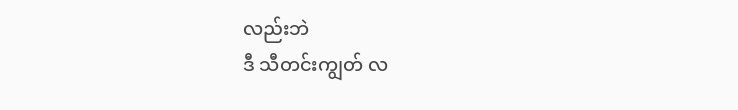လည်းဘဲ
ဒီ သီတင်းကျွတ် လ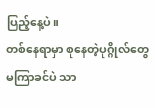ပြည့်နေ့ပဲ။
တစ်နေရာမှာ စုနေတဲ့ပုဂ္ဂိုလ်တွေ
မကြာခင်ပဲ သာ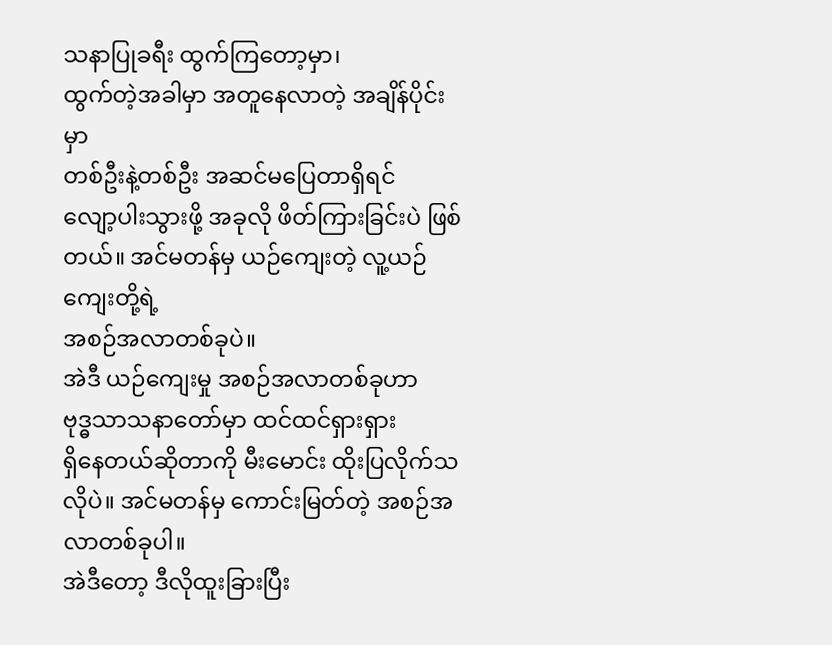သနာပြုခရီး ထွက်ကြတော့မှာ၊
ထွက်တဲ့အခါမှာ အတူနေလာတဲ့ အချိန်ပိုင်းမှာ
တစ်ဦးနဲ့တစ်ဦး အဆင်မပြေတာရှိရင်
လျော့ပါးသွားဖို့ အခုလို ဖိတ်ကြားခြင်းပဲ ဖြစ်တယ်။ အင်မတန်မှ ယဉ်ကျေးတဲ့ လူ့ယဉ်ကျေးတို့ရဲ့
အစဉ်အလာတစ်ခုပဲ။
အဲဒီ ယဉ်ကျေးမှု အစဉ်အလာတစ်ခုဟာ
ဗုဒ္ဓသာသနာတော်မှာ ထင်ထင်ရှားရှား
ရှိနေတယ်ဆိုတာကို မီးမောင်း ထိုးပြလိုက်သလိုပဲ။ အင်မတန်မှ ကောင်းမြတ်တဲ့ အစဉ်အလာတစ်ခုပါ။
အဲဒီတော့ ဒီလိုထူးခြားပြီး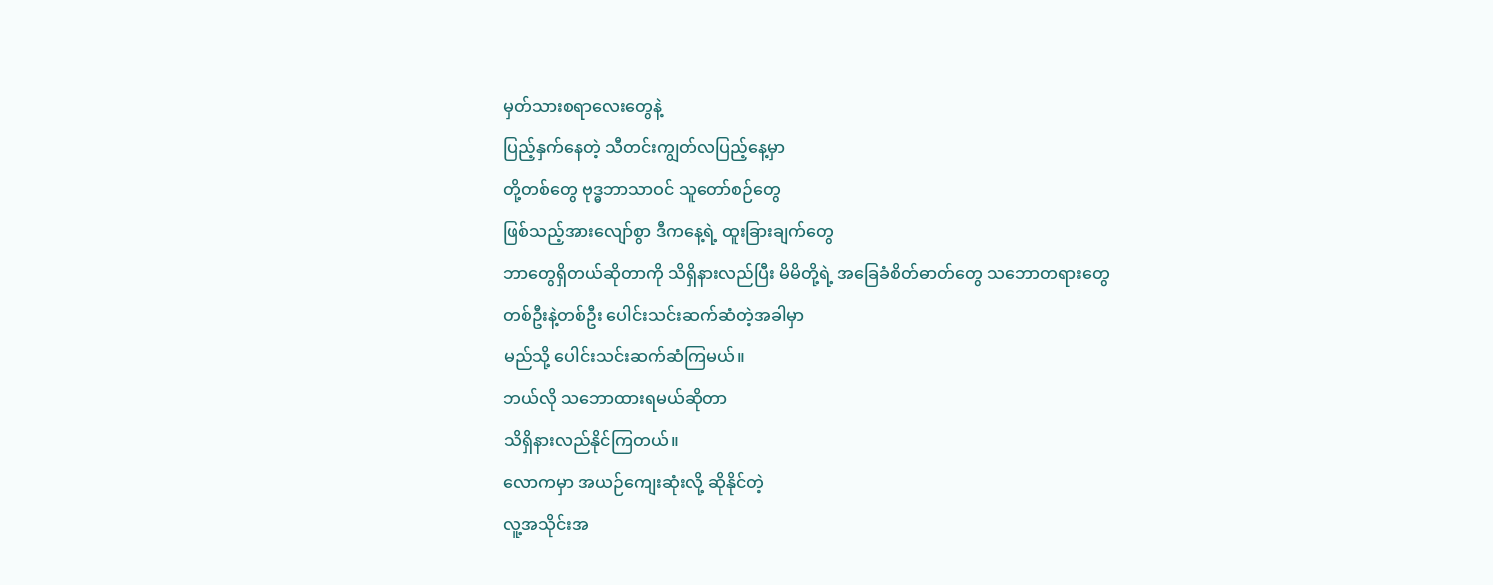မှတ်သားစရာလေးတွေနဲ့
ပြည့်နှက်နေတဲ့ သီတင်းကျွတ်လပြည့်နေ့မှာ
တို့တစ်တွေ ဗုဒ္ဓဘာသာဝင် သူတော်စဉ်တွေ
ဖြစ်သည့်အားလျော်စွာ ဒီကနေ့ရဲ့ ထူးခြားချက်တွေ
ဘာတွေရှိတယ်ဆိုတာကို သိရှိနားလည်ပြီး မိမိတို့ရဲ့ အခြေခံစိတ်ဓာတ်တွေ သဘောတရားတွေ
တစ်ဦးနဲ့တစ်ဦး ပေါင်းသင်းဆက်ဆံတဲ့အခါမှာ
မည်သို့ ပေါင်းသင်းဆက်ဆံကြမယ်။
ဘယ်လို သဘောထားရမယ်ဆိုတာ
သိရှိနားလည်နိုင်ကြတယ်။
လောကမှာ အယဉ်ကျေးဆုံးလို့ ဆိုနိုင်တဲ့
လူ့အသိုင်းအ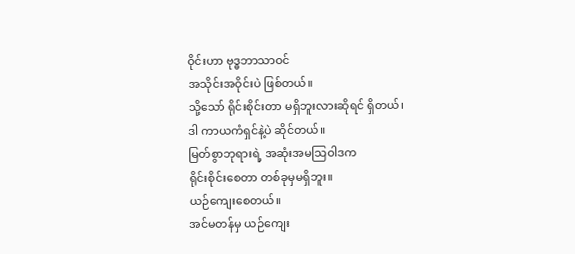ဝိုင်းဟာ ဗုဒ္ဓဘာသာဝင်
အသိုင်းအဝိုင်းပဲ ဖြစ်တယ်။
သို့သော် ရိုင်းစိုင်းတာ မရှိဘူးလားဆိုရင် ရှိတယ်၊
ဒါ ကာယကံရှင်နဲ့ပဲ ဆိုင်တယ်။
မြတ်စွာဘုရားရဲ့ အဆုံးအမသြဝါဒက
ရိုင်းစိုင်းစေတာ တစ်ခုမှမရှိဘူး။
ယဉ်ကျေးစေတယ်။
အင်မတန်မှ ယဉ်ကျေး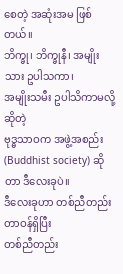စေတဲ့ အဆုံးအမ ဖြစ်တယ်။
ဘိက္ခု၊ ဘိက္ခုနီ၊ အမျိုးသား ဥပါသကာ၊
အမျိုးသမီး ဥပါသိကာမလို့ဆိုတဲ့
ဗုဒ္ဓသာဝက အဖွဲ့အစည်း
(Buddhist society) ဆိုတာ ဒီလေးခုပဲ။
ဒီလေးခုဟာ တစ်ညီတည်း တာဝန်ရှိပြီး
တစ်ညီတည်း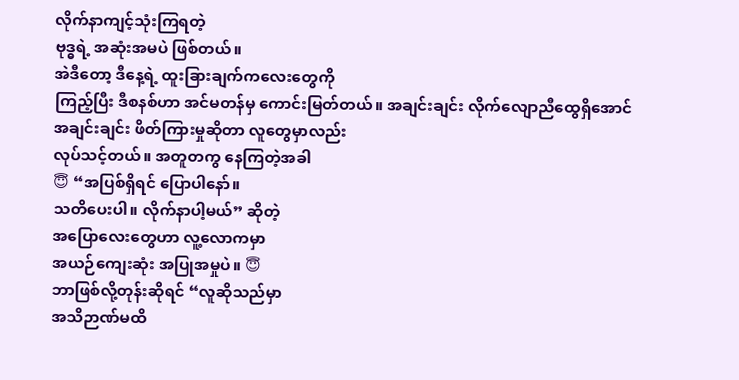လိုက်နာကျင့်သုံးကြရတဲ့
ဗုဒ္ဓရဲ့ အဆုံးအမပဲ ဖြစ်တယ်။
အဲဒီတော့ ဒီနေ့ရဲ့ ထူးခြားချက်ကလေးတွေကို
ကြည့်ပြီး ဒီစနစ်ဟာ အင်မတန်မှ ကောင်းမြတ်တယ်။ အချင်းချင်း လိုက်လျောညီထွေရှိအောင်
အချင်းချင်း ဖိတ်ကြားမှုဆိုတာ လူတွေမှာလည်း
လုပ်သင့်တယ်။ အတူတကွ နေကြတဲ့အခါ
😇 “အပြစ်ရှိရင် ပြောပါနော်။
သတိပေးပါ။ လိုက်နာပါ့မယ်” ဆိုတဲ့
အပြောလေးတွေဟာ လူ့လောကမှာ
အယဉ်ကျေးဆုံး အပြုအမှုပဲ။ 😇
ဘာဖြစ်လို့တုန်းဆိုရင် “လူဆိုသည်မှာ
အသိဉာဏ်မထိ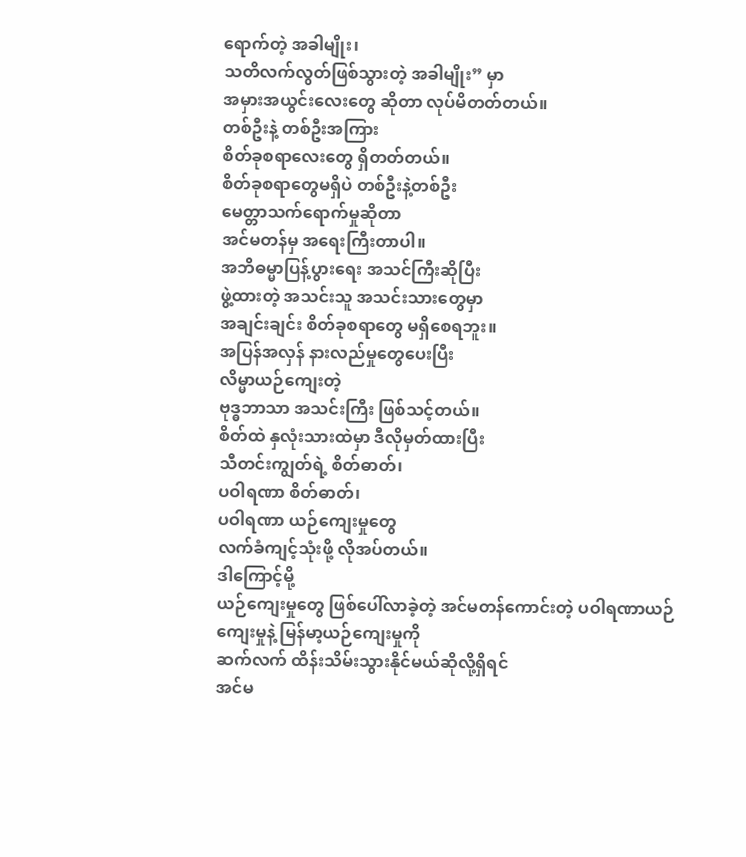ရောက်တဲ့ အခါမျိုး၊
သတိလက်လွတ်ဖြစ်သွားတဲ့ အခါမျိုး” မှာ
အမှားအယွင်းလေးတွေ ဆိုတာ လုပ်မိတတ်တယ်။
တစ်ဦးနဲ့ တစ်ဦးအကြား
စိတ်ခုစရာလေးတွေ ရှိတတ်တယ်။
စိတ်ခုစရာတွေမရှိပဲ တစ်ဦးနဲ့တစ်ဦး
မေတ္တာသက်ရောက်မှုဆိုတာ
အင်မတန်မှ အရေးကြီးတာပါ။
အဘိဓမ္မာပြန့်ပွားရေး အသင်ကြီးဆိုပြီး
ဖွဲ့ထားတဲ့ အသင်းသူ အသင်းသားတွေမှာ
အချင်းချင်း စိတ်ခုစရာတွေ မရှိစေရဘူး။
အပြန်အလှန် နားလည်မှုတွေပေးပြီး
လိမ္မာယဉ်ကျေးတဲ့
ဗုဒ္ဓဘာသာ အသင်းကြီး ဖြစ်သင့်တယ်။
စိတ်ထဲ နှလုံးသားထဲမှာ ဒီလိုမှတ်ထားပြီး
သီတင်းကျွတ်ရဲ့ စိတ်ဓာတ်၊
ပဝါရဏာ စိတ်ဓာတ်၊
ပဝါရဏာ ယဉ်ကျေးမှုတွေ
လက်ခံကျင့်သုံးဖို့ လိုအပ်တယ်။
ဒါကြောင့်မို့
ယဉ်ကျေးမှုတွေ ဖြစ်ပေါ်လာခဲ့တဲ့ အင်မတန်ကောင်းတဲ့ ပဝါရဏာယဉ်ကျေးမှုနဲ့ မြန်မာ့ယဉ်ကျေးမှုကို
ဆက်လက် ထိန်းသိမ်းသွားနိုင်မယ်ဆိုလို့ရှိရင်
အင်မ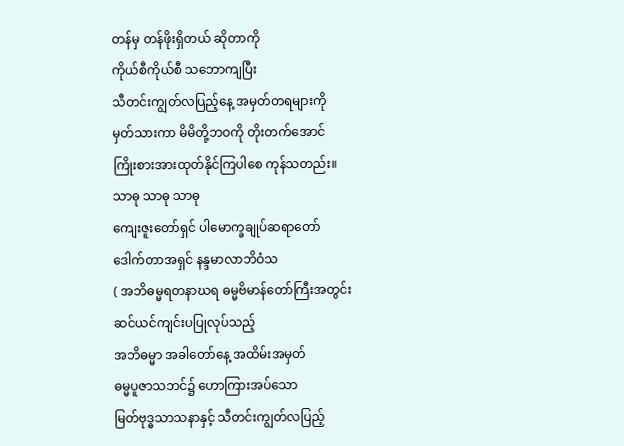တန်မှ တန်ဖိုးရှိတယ် ဆိုတာကို
ကိုယ်စီကိုယ်စီ သဘောကျပြီး
သီတင်းကျွတ်လပြည့်နေ့ အမှတ်တရများကို
မှတ်သားကာ မိမိတို့ဘဝကို တိုးတက်အောင်
ကြိုးစားအားထုတ်နိုင်ကြပါစေ ကုန်သတည်း။
သာဓု သာဓု သာဓု
ကျေးဇူးတော်ရှင် ပါမောက္ခချုပ်ဆရာတော်
ဒေါက်တာအရှင် နန္ဒမာလာဘိဝံသ
( အဘိဓမ္မရတနာဃရ ဓမ္မဗိမာန်တော်ကြီးအတွင်း
ဆင်ယင်ကျင်းပပြုလုပ်သည့်
အဘိဓမ္မာ အခါတော်နေ့ အထိမ်းအမှတ်
ဓမ္မပူဇာသဘင်၌ ဟောကြားအပ်သော
မြတ်ဗုဒ္ဓသာသနာနှင့် သီတင်းကျွတ်လပြည့်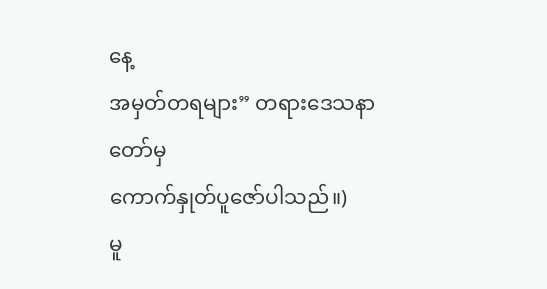နေ့
အမှတ်တရများ” တရားဒေသနာတော်မှ
ကောက်နှုတ်ပူဇော်ပါသည်။)
မူ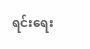ရင်းရေး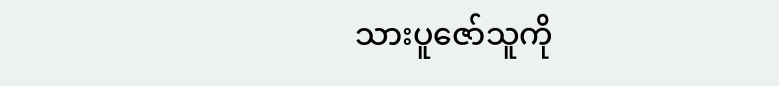သားပူဇော်သူကို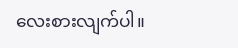လေးစားလျက်ပါ။